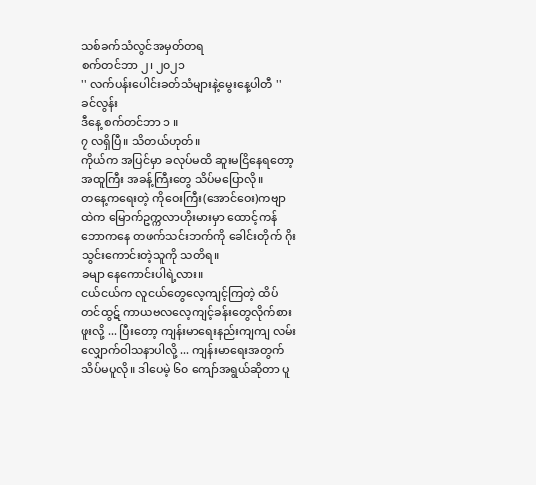သစ်ခက်သံလွင်အမှတ်တရ
စက်တင်ဘာ ၂၊ ၂၀၂၁
'' လက်ပန်းပေါင်းခတ်သံများနဲ့မွေးနေ့ပါတီ ''
ခင်လွန်း
ဒီနေ့ စက်တင်ဘာ ၁ ။
၇ လရှိပြီ။ သိတယ်ဟုတ်။
ကိုယ်က အပြင်မှာ ခလုပ်မထိ ဆူးမငြိနေရတော့ အထူကြီး အခန့်ကြီးတွေ သိပ်မပြောလို။
တနေ့ကရေးတဲ့ ကိုဝေးကြီး(အောင်ဝေး)ကဗျာထဲက မြောက်ဥက္ကလာဟိုးမားမှာ ထောင့်ကန်ဘောကနေ တဖက်သင်းဘက်ကို ခေါင်းတိုက် ဂိုးသွင်းကောင်းတဲ့သူကို သတိရ။
ခမျာ နေကောင်းပါရဲ့လား။
ငယ်ငယ်က လူငယ်တွေလေ့ကျင့်ကြတဲ့ ထိပ်တင်ထွဋ် ကာယဗလလေ့ကျင့်ခန်းတွေလိုက်စားဖူးလို့ ... ပြီးတော့ ကျန်းမာရေးနည်းကျကျ လမ်းလျှောက်ဝါသနာပါလို့ ... ကျန်းမာရေးအတွက် သိပ်မပူလို။ ဒါပေမဲ့ ၆၀ ကျော်အရွယ်ဆိုတာ ပူ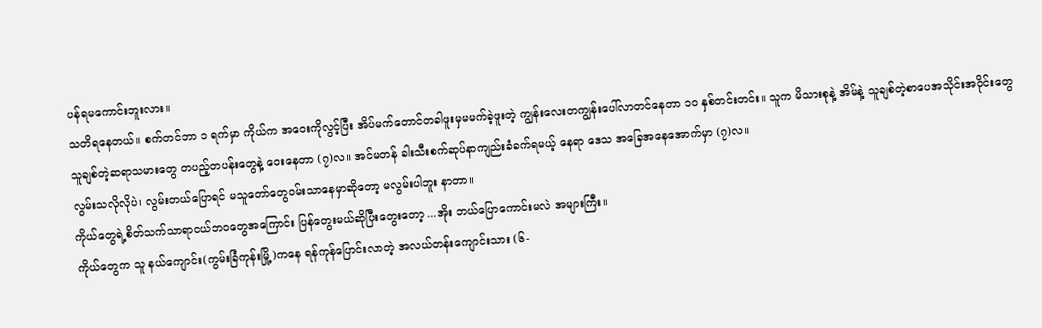ပန်ရမကောင်းဘူးလား။
သတိရနေတယ်။ စက်တင်ဘာ ၁ ရက်မှာ ကိုယ်က အဝေးကိုလွင့်ပြီး အိပ်မက်တောင်တခါဖူးမှမမက်ခဲ့ဖူးတဲ့ ကျွန်းလေးတကျွန်းပေါ်လာတင်နေတာ ၁၀ နှစ်တင်းတင်း။ သူက မိသားစုနဲ့ အိမ်နဲ့ သူချစ်တဲ့စာပေအသိုင်းအဝိုင်းတွေ သူချစ်တဲ့ဆရာသမားတွေ တပည့်တပန်းတွေနဲ့ ဝေးနေတာ (၇)လ။ အင်မတန် ခါးသီးစက်ဆုပ်နာကျည်းခံခက်ရမယ့် နေရာ ဒေသ အခြေအနေအောက်မှာ (၇)လ။
လွမ်းသလိုလိုပဲ၊ လွမ်းတယ်ပြောရင် မသူတော်တွေဝမ်းသာနေမှာဆိုတော့ မလွမ်းပါဘူး နာတာ။
ကိုယ်တွေရဲ့စိတ်သက်သာရာငယ်ဘဝတွေအကြောင်း ပြန်တွေးမယ်ဆိုပြီးတွေးတော့ ...အိုး ဘယ်ပြောကောင်းမလဲ အများကြီး။
ကိုယ်တွေက သူ နယ်ကျောင်း(ကွမ်းခြံကုန်းမြို့)ကနေ ရန်ကုန်ပြောင်းလာတဲ့ အလယ်တန်းကျောင်းသား (၆-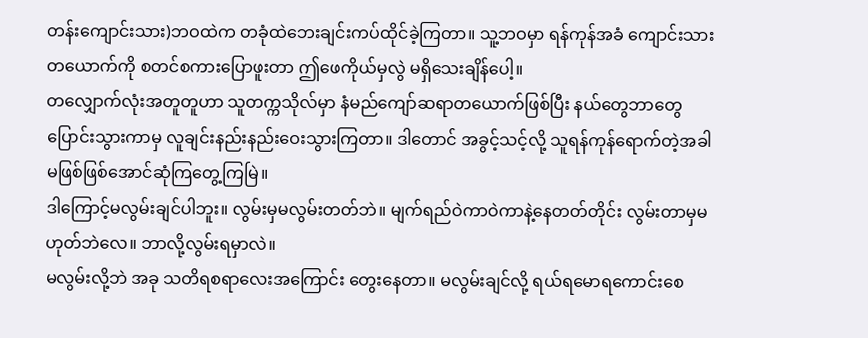တန်းကျောင်းသား)ဘဝထဲက တခုံထဲဘေးချင်းကပ်ထိုင်ခဲ့ကြတာ။ သူ့ဘဝမှာ ရန်ကုန်အခံ ကျောင်းသားတယောက်ကို စတင်စကားပြောဖူးတာ ဤဖေကိုယ်မှလွဲ မရှိသေးချိန်ပေါ့။
တလျှောက်လုံးအတူတူဟာ သူတက္ကသိုလ်မှာ နံမည်ကျော်ဆရာတယောက်ဖြစ်ပြီး နယ်တွေဘာတွေပြောင်းသွားကာမှ လူချင်းနည်းနည်းဝေးသွားကြတာ။ ဒါတောင် အခွင့်သင့်လို့ သူရန်ကုန်ရောက်တဲ့အခါ မဖြစ်ဖြစ်အောင်ဆုံကြတွေ့ကြမြဲ။
ဒါကြောင့်မလွမ်းချင်ပါဘူး။ လွမ်းမှမလွမ်းတတ်ဘဲ။ မျက်ရည်ဝဲကာဝဲကာနဲ့နေတတ်တိုင်း လွမ်းတာမှမဟုတ်ဘဲလေ။ ဘာလို့လွမ်းရမှာလဲ။
မလွမ်းလို့ဘဲ အခု သတိရစရာလေးအကြောင်း တွေးနေတာ။ မလွမ်းချင်လို့ ရယ်ရမောရကောင်းစေ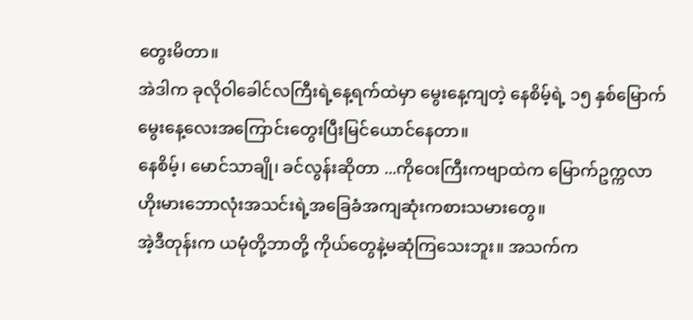တွေးမိတာ။
အဲဒါက ခုလိုဝါခေါင်လကြီးရဲ့နေ့ရက်ထဲမှာ မွေးနေ့ကျတဲ့ နေစိမ့်ရဲ့ ၁၅ နှစ်မြောက်မွေးနေ့လေးအကြောင်းတွေးပြီးမြင်ယောင်နေတာ။
နေစိမ့်၊ မောင်သာချို၊ ခင်လွန်းဆိုတာ ...ကိုဝေးကြီးကဗျာထဲက မြောက်ဥက္ကလာဟိုးမားဘောလုံးအသင်းရဲ့အခြေခံအကျဆုံးကစားသမားတွေ။
အဲ့ဒီတုန်းက ယမုံတို့ဘာတို့ ကိုယ်တွေနဲ့မဆုံကြသေးဘူး။ အသက်က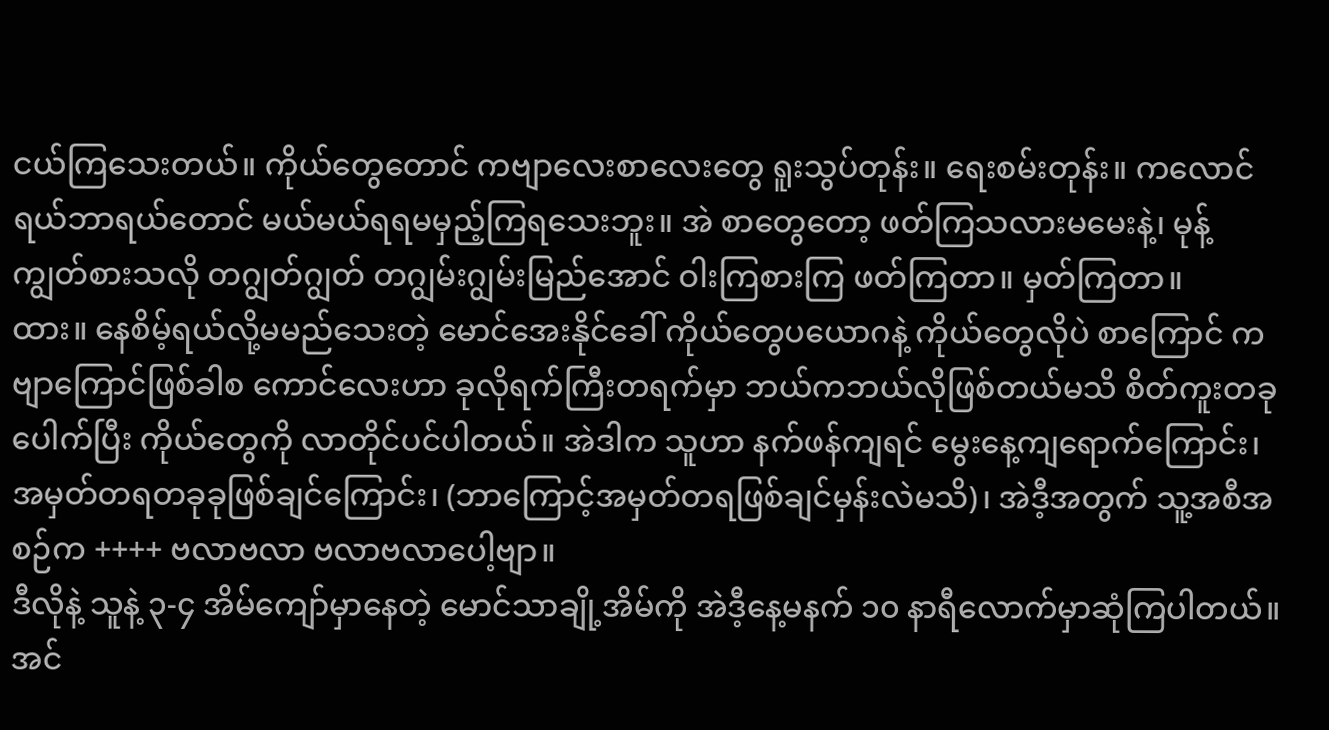ငယ်ကြသေးတယ်။ ကိုယ်တွေတောင် ကဗျာလေးစာလေးတွေ ရူးသွပ်တုန်း။ ရေးစမ်းတုန်း။ ကလောင်ရယ်ဘာရယ်တောင် မယ်မယ်ရရမမှည့်ကြရသေးဘူး။ အဲ စာတွေတော့ ဖတ်ကြသလားမမေးနဲ့၊ မုန့်ကျွတ်စားသလို တဂျွတ်ဂျွတ် တဂျွမ်းဂျွမ်းမြည်အောင် ဝါးကြစားကြ ဖတ်ကြတာ။ မှတ်ကြတာ။
ထား။ နေစိမ့်ရယ်လို့မမည်သေးတဲ့ မောင်အေးနိုင်ခေါ် ကိုယ်တွေပယောဂနဲ့ ကိုယ်တွေလိုပဲ စာကြောင် ကဗျာကြောင်ဖြစ်ခါစ ကောင်လေးဟာ ခုလိုရက်ကြီးတရက်မှာ ဘယ်ကဘယ်လိုဖြစ်တယ်မသိ စိတ်ကူးတခုပေါက်ပြီး ကိုယ်တွေကို လာတိုင်ပင်ပါတယ်။ အဲဒါက သူဟာ နက်ဖန်ကျရင် မွေးနေ့ကျရောက်ကြောင်း၊ အမှတ်တရတခုခုဖြစ်ချင်ကြောင်း၊ (ဘာကြောင့်အမှတ်တရဖြစ်ချင်မှန်းလဲမသိ)၊ အဲဒီ့အတွက် သူ့အစီအစဉ်က ++++ ဗလာဗလာ ဗလာဗလာပေါ့ဗျာ။
ဒီလိုနဲ့ သူနဲ့ ၃-၄ အိမ်ကျော်မှာနေတဲ့ မောင်သာချို့အိမ်ကို အဲဒီ့နေ့မနက် ၁၀ နာရီလောက်မှာဆုံကြပါတယ်။ အင်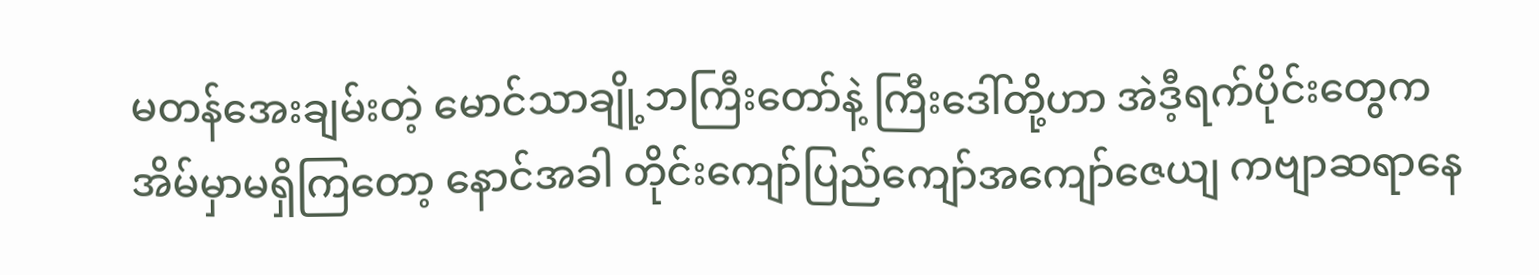မတန်အေးချမ်းတဲ့ မောင်သာချို့ဘကြီးတော်နဲ့ ကြီးဒေါ်တို့ဟာ အဲဒီ့ရက်ပိုင်းတွေက အိမ်မှာမရှိကြတော့ နောင်အခါ တိုင်းကျော်ပြည်ကျော်အကျော်ဇေယျ ကဗျာဆရာနေ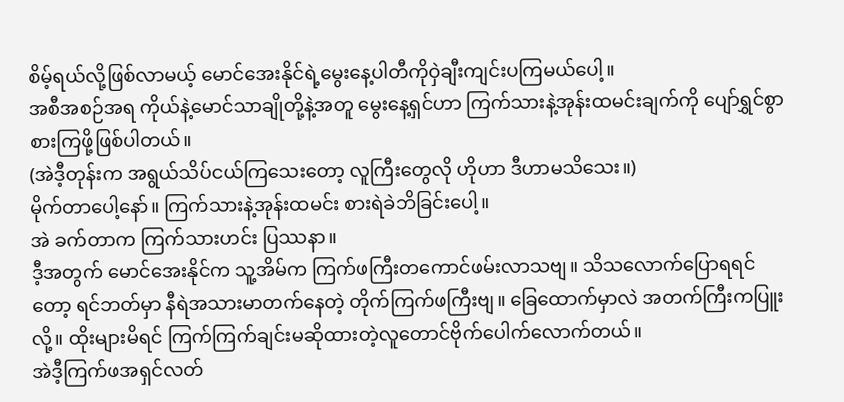စိမ့်ရယ်လို့ဖြစ်လာမယ့် မောင်အေးနိုင်ရဲ့မွေးနေ့ပါတီကိုဝှဲချီးကျင်းပကြမယ်ပေါ့။
အစီအစဉ်အရ ကိုယ်နဲ့မောင်သာချိုတို့နဲ့အတူ မွေးနေ့ရှင်ဟာ ကြက်သားနဲ့အုန်းထမင်းချက်ကို ပျော်ရွှင်စွာ စားကြဖို့ဖြစ်ပါတယ်။
(အဲဒီ့တုန်းက အရွယ်သိပ်ငယ်ကြသေးတော့ လူကြီးတွေလို ဟိုဟာ ဒီဟာမသိသေး။)
မိုက်တာပေါ့နော်။ ကြက်သားနဲ့အုန်းထမင်း စားရဲခဲဘိခြင်းပေါ့။
အဲ ခက်တာက ကြက်သားဟင်း ပြဿနာ။
ဒီ့အတွက် မောင်အေးနိုင်က သူ့အိမ်က ကြက်ဖကြီးတကောင်ဖမ်းလာသဗျ။ သိသလောက်ပြောရရင်တော့ ရင်ဘတ်မှာ နီရဲအသားမာတက်နေတဲ့ တိုက်ကြက်ဖကြီးဗျ။ ခြေထောက်မှာလဲ အတက်ကြီးကပြူးလို့။ ထိုးများမိရင် ကြက်ကြက်ချင်းမဆိုထားတဲ့လူတောင်ဗိုက်ပေါက်လောက်တယ်။
အဲဒီ့ကြက်ဖအရှင်လတ်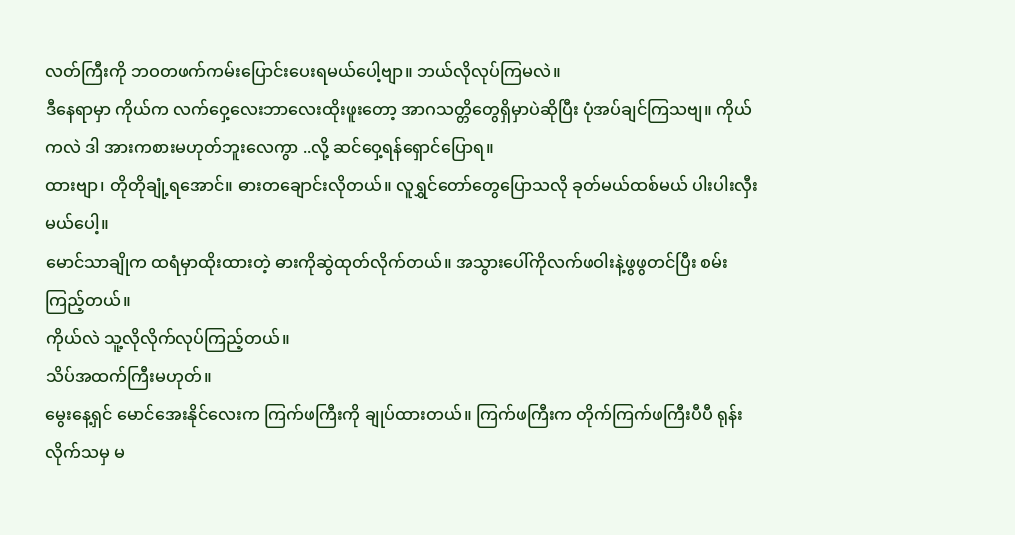လတ်ကြီးကို ဘဝတဖက်ကမ်းပြောင်းပေးရမယ်ပေါ့ဗျာ။ ဘယ်လိုလုပ်ကြမလဲ။
ဒီနေရာမှာ ကိုယ်က လက်ဝှေ့လေးဘာလေးထိုးဖူးတော့ အာဂသတ္တိတွေရှိမှာပဲဆိုပြီး ပုံအပ်ချင်ကြသဗျ။ ကိုယ်ကလဲ ဒါ အားကစားမဟုတ်ဘူးလေကွာ ..လို့ ဆင်ဝှေ့ရန်ရှောင်ပြောရ။
ထားဗျာ၊ တိုတိုချုံ့ရအောင်။ ဓားတချောင်းလိုတယ်။ လူရွှင်တော်တွေပြောသလို ခုတ်မယ်ထစ်မယ် ပါးပါးလှီးမယ်ပေါ့။
မောင်သာချိုက ထရံမှာထိုးထားတဲ့ ဓားကိုဆွဲထုတ်လိုက်တယ်။ အသွားပေါ်ကိုလက်ဖဝါးနဲ့ဖွဖွတင်ပြီး စမ်းကြည့်တယ်။
ကိုယ်လဲ သူ့လိုလိုက်လုပ်ကြည့်တယ်။
သိပ်အထက်ကြီးမဟုတ်။
မွေးနေ့ရှင် မောင်အေးနိုင်လေးက ကြက်ဖကြီးကို ချုပ်ထားတယ်။ ကြက်ဖကြီးက တိုက်ကြက်ဖကြီးပီပီ ရုန်းလိုက်သမှ မ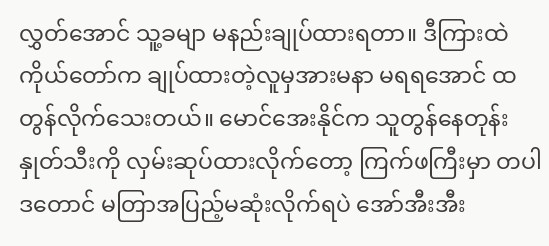လွှတ်အောင် သူ့ခမျာ မနည်းချုပ်ထားရတာ။ ဒီကြားထဲ ကိုယ်တော်က ချုပ်ထားတဲ့လူမှအားမနာ မရရအောင် ထတွန်လိုက်သေးတယ်။ မောင်အေးနိုင်က သူတွန်နေတုန်း နှုတ်သီးကို လှမ်းဆုပ်ထားလိုက်တော့ ကြက်ဖကြီးမှာ တပါဒတောင် မတြာအပြည့်မဆုံးလိုက်ရပဲ အော်အီးအီး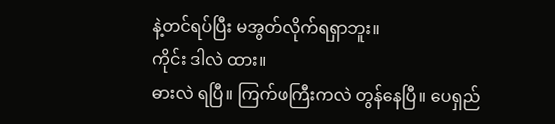နဲ့တင်ရပ်ပြီး မအွတ်လိုက်ရရှာဘူး။
ကိုင်း ဒါလဲ ထား။
ဓားလဲ ရပြီ။ ကြက်ဖကြီးကလဲ တွန်နေပြီ။ ပေရှည်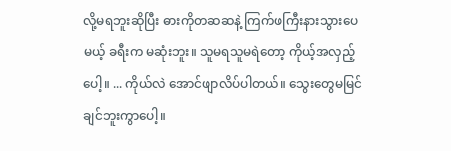လို့မရဘူးဆိုပြီး ဓားကိုတဆဆနဲ့ ကြက်ဖကြီးနားသွားပေမယ့် ခရီးက မဆုံးဘူး။ သူမရသူမရဲတော့ ကိုယ့်အလှည့်ပေါ့။ ... ကိုယ်လဲ အောင်ဖျာလိပ်ပါတယ်။ သွေးတွေမမြင်ချင်ဘူးကွာပေါ့။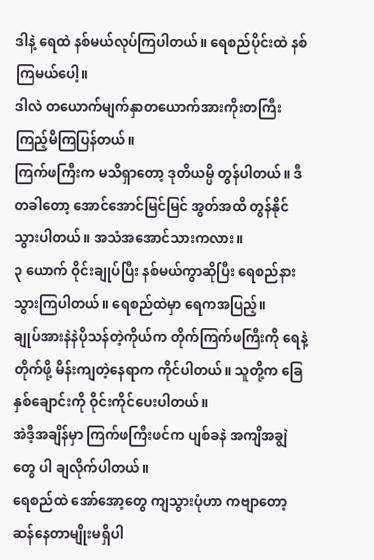ဒါနဲ့ ရေထဲ နစ်မယ်လုပ်ကြပါတယ်။ ရေစည်ပိုင်းထဲ နစ်ကြမယ်ပေါ့။
ဒါလဲ တယောက်မျက်နှာတယောက်အားကိုးတကြီးကြည့်မိကြပြန်တယ်။
ကြက်ဖကြီးက မသိရှာတော့ ဒုတိယမ္ပိ တွန်ပါတယ်။ ဒီတခါတော့ အောင်အောင်မြင်မြင် အွတ်အထိ တွန်နိုင်သွားပါတယ်။ အသံအအောင်သားကလား။
၃ ယောက် ဝိုင်းချုပ်ပြီး နစ်မယ်ကွာဆိုပြီး ရေစည်နားသွားကြပါတယ်။ ရေစည်ထဲမှာ ရေကအပြည့်။
ချုပ်အားနဲနဲပိုသန်တဲ့ကိုယ်က တိုက်ကြက်ဖကြီးကို ရေနဲ့တိုက်ဖို့ မိန်းကျတဲ့နေရာက ကိုင်ပါတယ်။ သူတို့က ခြေနှစ်ချောင်းကို ဝိုင်းကိုင်ပေးပါတယ်။
အဲဒီ့အချိန်မှာ ကြက်ဖကြီးဖင်က ပျစ်ခနဲ အကျိအချွဲတွေ ပါ ချလိုက်ပါတယ်။
ရေစည်ထဲ အော်အော့တွေ ကျသွားပုံဟာ ကဗျာတော့ဆန်နေတာမျိုးမရှိပါ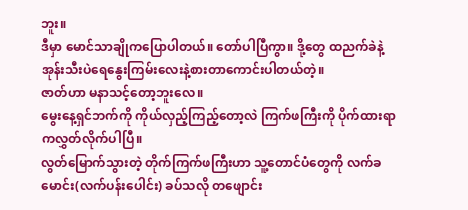ဘူး။
ဒီမှာ မောင်သာချိုကပြောပါတယ်။ တော်ပါပြီကွာ။ ဒို့တွေ ထညက်ခဲနဲ့ အုန်းသီးပဲရေနွေးကြမ်းလေးနဲ့စားတာကောင်းပါတယ်တဲ့။
ဇာတ်ဟာ မနာသင့်တော့ဘူးလေ။
မွေးနေ့ရှင်ဘက်ကို ကိုယ်လှည့်ကြည့်တော့လဲ ကြက်ဖကြီးကို ပိုက်ထားရာကလွှတ်လိုက်ပါပြီ။
လွတ်မြောက်သွားတဲ့ တိုက်ကြက်ဖကြီးဟာ သူ့တောင်ပံတွေကို လက်ခမောင်း(လက်ပန်းပေါင်း) ခပ်သလို တဖျောင်း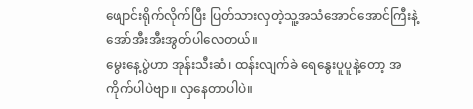ဖျောင်းရိုက်လိုက်ပြီး ပြတ်သားလှတဲ့သူ့အသံအောင်အောင်ကြီးနဲ့ အော်အီးအီးအွတ်ပါလေတယ်။
မွေးနေ့ပွဲဟာ အုန်းသီးဆံ၊ ထန်းလျက်ခဲ ရေနွေးပူပူနဲ့တော့ အကိုက်ပါပဲဗျာ။ လှနေတာပါပဲ။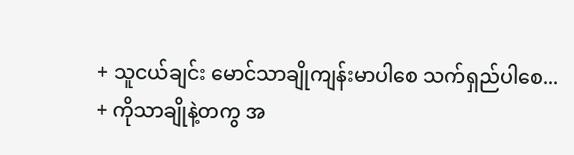+ သူငယ်ချင်း မောင်သာချိုကျန်းမာပါစေ သက်ရှည်ပါစေ...
+ ကိုသာချိုနဲ့တကွ အ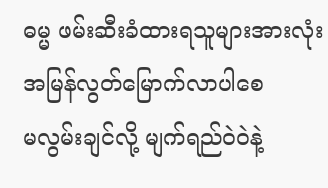ဓမ္မ ဖမ်းဆီးခံထားရသူများအားလုံး အမြန်လွတ်မြောက်လာပါစေ
မလွမ်းချင်လို့ မျက်ရည်ဝဲဝဲနဲ့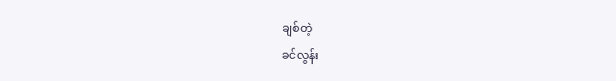ချစ်တဲ့
ခင်လွန်း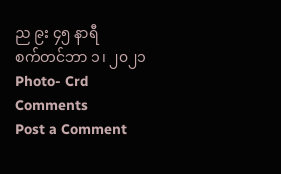ည ၉း ၄၅ နာရီ
စက်တင်ဘာ ၁၊ ၂၀၂၁
Photo- Crd
Comments
Post a Comment